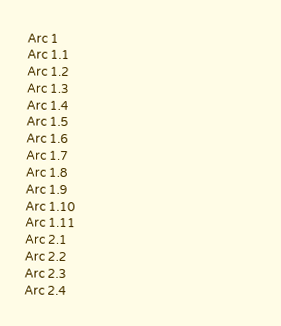Arc 1
Arc 1.1
Arc 1.2
Arc 1.3
Arc 1.4
Arc 1.5
Arc 1.6
Arc 1.7
Arc 1.8
Arc 1.9
Arc 1.10
Arc 1.11
Arc 2.1
Arc 2.2
Arc 2.3
Arc 2.4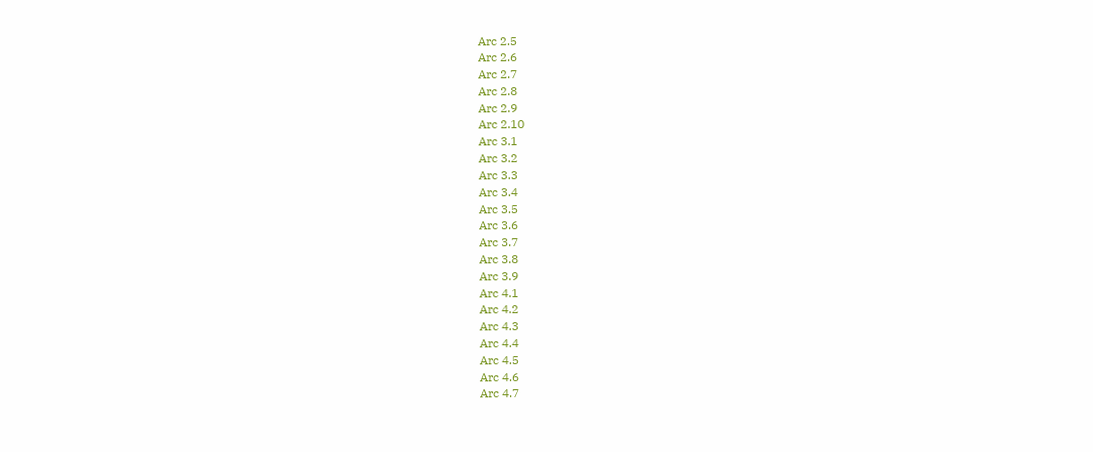Arc 2.5
Arc 2.6
Arc 2.7
Arc 2.8
Arc 2.9
Arc 2.10
Arc 3.1
Arc 3.2
Arc 3.3
Arc 3.4
Arc 3.5
Arc 3.6
Arc 3.7
Arc 3.8
Arc 3.9
Arc 4.1
Arc 4.2
Arc 4.3
Arc 4.4
Arc 4.5
Arc 4.6
Arc 4.7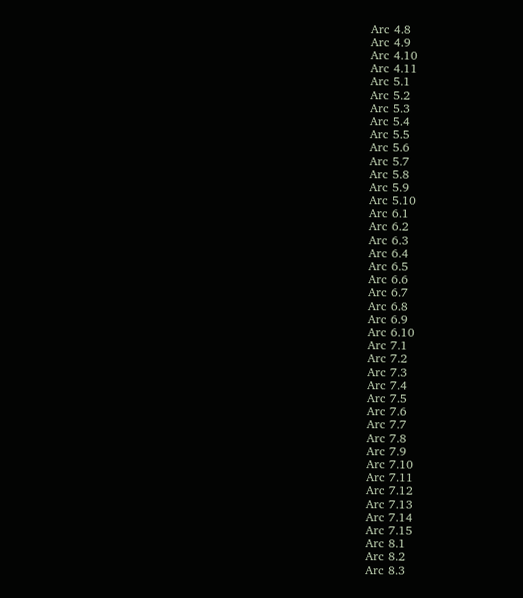Arc 4.8
Arc 4.9
Arc 4.10
Arc 4.11
Arc 5.1
Arc 5.2
Arc 5.3
Arc 5.4
Arc 5.5
Arc 5.6
Arc 5.7
Arc 5.8
Arc 5.9
Arc 5.10
Arc 6.1
Arc 6.2
Arc 6.3
Arc 6.4
Arc 6.5
Arc 6.6
Arc 6.7
Arc 6.8
Arc 6.9
Arc 6.10
Arc 7.1
Arc 7.2
Arc 7.3
Arc 7.4
Arc 7.5
Arc 7.6
Arc 7.7
Arc 7.8
Arc 7.9
Arc 7.10
Arc 7.11
Arc 7.12
Arc 7.13
Arc 7.14
Arc 7.15
Arc 8.1
Arc 8.2
Arc 8.3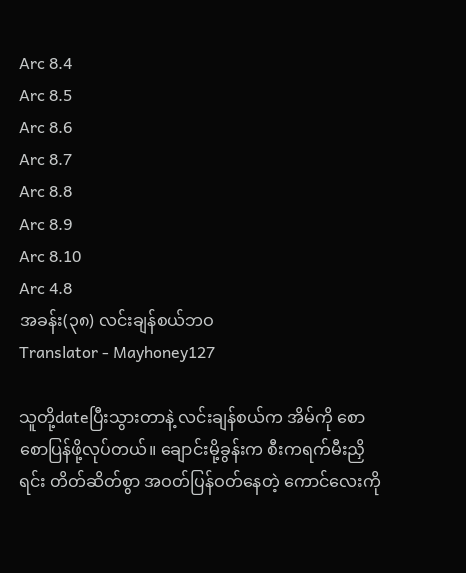Arc 8.4
Arc 8.5
Arc 8.6
Arc 8.7
Arc 8.8
Arc 8.9
Arc 8.10
Arc 4.8
အခန်း(၃၈) လင်းချန်စယ်ဘဝ
Translator - Mayhoney127

သူတို့dateပြီးသွားတာနဲ့ လင်းချန်စယ်က အိမ်ကို စောစောပြန်ဖို့လုပ်တယ်။ ချောင်းမို့ခွန်းက စီးကရက်မီးညှိရင်း တိတ်ဆိတ်စွာ အဝတ်ပြန်ဝတ်နေတဲ့ ကောင်လေးကို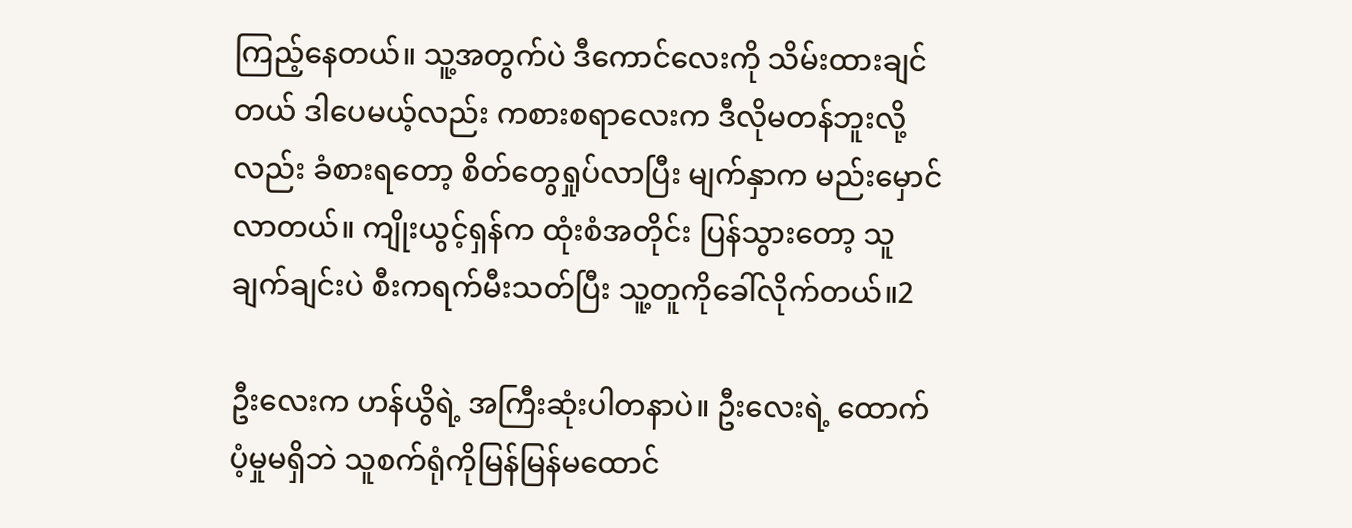ကြည့်နေတယ်။ သူ့အတွက်ပဲ ဒီကောင်လေးကို သိမ်းထားချင်တယ် ဒါပေမယ့်လည်း ကစားစရာလေးက ဒီလိုမတန်ဘူးလို့လည်း ခံစားရတော့ စိတ်တွေရှုပ်လာပြီး မျက်နှာက မည်းမှောင်လာတယ်။ ကျိုးယွင့်ရှန်က ထုံးစံအတိုင်း ပြန်သွားတော့ သူချက်ချင်းပဲ စီးကရက်မီးသတ်ပြီး သူ့တူကိုခေါ်လိုက်တယ်။2

ဦးလေးက ဟန်ယွိရဲ့ အကြီးဆုံးပါတနာပဲ။ ဦးလေးရဲ့ ထောက်ပံ့မှုမရှိဘဲ သူစက်ရုံကိုမြန်မြန်မထောင်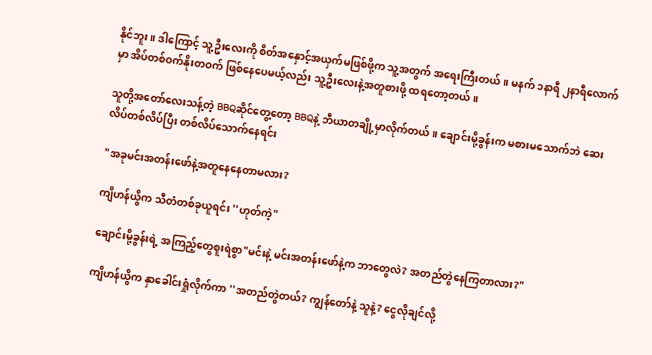နိုင်ဘူး။ ဒါကြောင့် သူ့ဦးလေးကို စိတ်အနှောင့်အယှက်မဖြစ်ဖို့က သူ့အတွက် အရေးကြီးတယ်။ မနက် ၁နာရီ ၂နာရီလောက်မှာ အိပ်တစ်ဝက်နိုးတဝက် ဖြစ်နေပေမယ့်လည်း သူ့ဦးလေးနဲ့အတူစားဖို့ ထရတော့တယ်။

သူတို့အတော်လေးသန့်တဲ့ BBQဆိုင်တွေ့တော့ BBQနဲ့ ဘီယာတချို့မှာလိုက်တယ်။ ချောင်းမို့ခွန်းက မစားမသောက်ဘဲ ဆေးလိပ်တစ်လိပ်ပြီး တစ်လိပ်သောက်နေရင်း

"အခုမင်းအတန်းဖော်နဲ့အတူနေနေတာမလား?

ကျိဟန်ယွိက သီတံတစ်ခုယူရင်း ''ဟုတ်ကဲ့"

ချောင်းမို့ခွန်းရဲ့ အကြည့်တွေစူးရဲစွာ"မင်းနဲ့ မင်းအတန်းဖော်နဲ့က ဘာတွေလဲ? အတည်တွဲနေကြတာလား?"

ကျိဟန်ယွိက နှာခေါင်းရှုံလိုက်ကာ ''အတည်တွဲတယ်? ကျွန်တော်နဲ့ သူနဲ့? ငွေလိုချင်လို့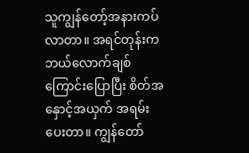သူကျွန်တော့်အနားကပ်လာတာ။ အရင်တုန်းက ဘယ်လောက်ချစ်ကြောင်းပြောပြီး စိတ်အနှောင့်အယှက် အရမ်းပေးတာ။ ကျွန်တော်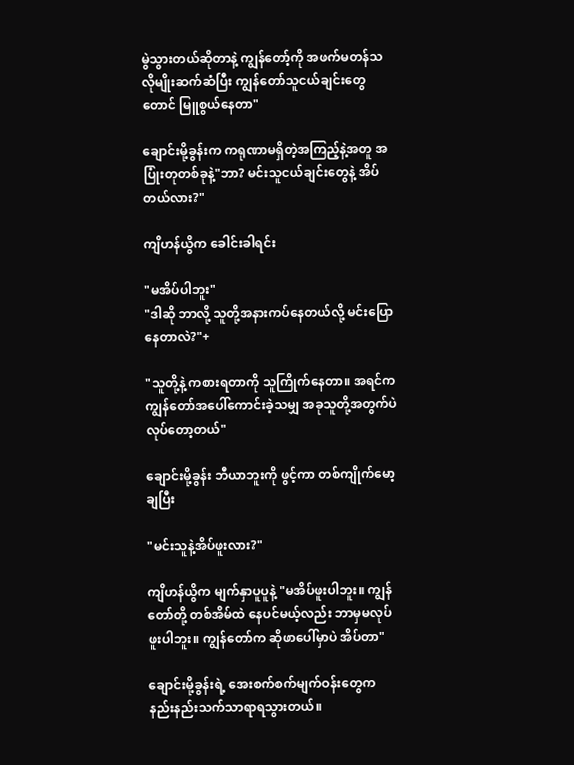မွဲသွားတယ်ဆိုတာနဲ့ ကျွန်တော့်ကို အဖက်မတန်သလိုမျိုးဆက်ဆံပြီး ကျွန်တော်သူငယ်ချင်းတွေတောင် မြူစွယ်နေတာ"

ချောင်းမို့ခွန်းက ကရုဏာမရှိတဲ့အကြည့်နဲ့အတူ အပြုံးတုတစ်ခုနဲ့"ဘာ? မင်းသူငယ်ချင်းတွေနဲ့ အိပ်တယ်လား?"

ကျိဟန်ယွိက ခေါင်းခါရင်း

"မအိပ်ပါဘူး"
"ဒါဆို ဘာလို့ သူတို့အနားကပ်နေတယ်လို့ မင်းပြောနေတာလဲ?"+

"သူတို့နဲ့ ကစားရတာကို သူကြိုက်နေတာ။ အရင်က ကျွန်တော်အပေါ်ကောင်းခဲ့သမျှ အခုသူတို့အတွက်ပဲ လုပ်တော့တယ်"

ချောင်းမို့ခွန်း ဘီယာဘူးကို ဖွင့်ကာ တစ်ကျိုက်မော့ချပြီး

"မင်းသူနဲ့အိပ်ဖူးလား?"

ကျိဟန်ယွိက မျက်နှာပူပူနဲ့ "မအိပ်ဖူးပါဘူး။ ကျွန်တော်တို့ တစ်အိမ်ထဲ နေပင်မယ့်လည်း ဘာမှမလုပ်ဖူးပါဘူး။ ကျွန်တော်က ဆိုဖာပေါ်မှာပဲ အိပ်တာ"

ချောင်းမို့ခွန်းရဲ့ အေးစက်စက်မျက်ဝန်းတွေက နည်းနည်းသက်သာရာရသွားတယ်။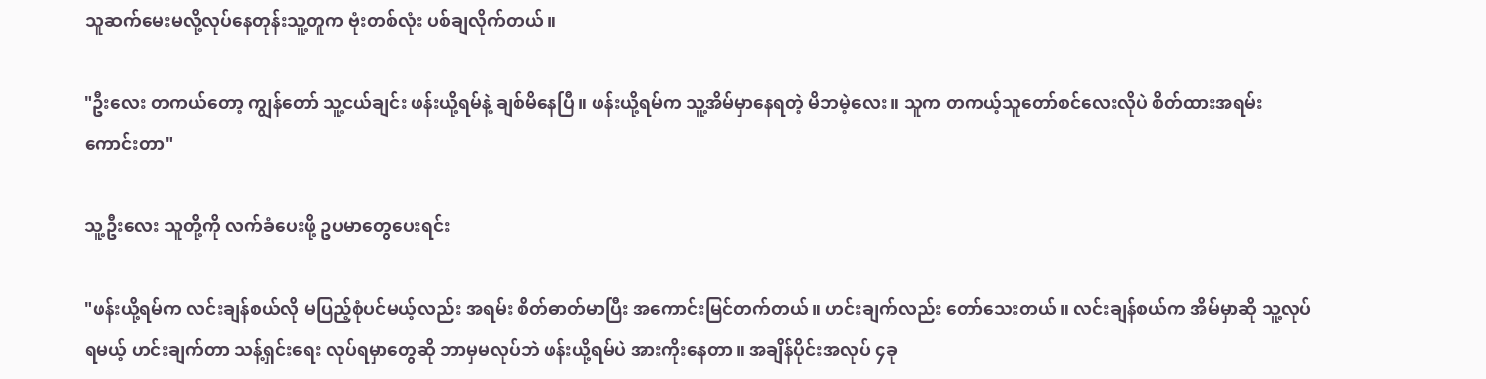သူဆက်မေးမလို့လုပ်နေတုန်းသူ့တူက ဗုံးတစ်လုံး ပစ်ချလိုက်တယ်။

"ဦးလေး တကယ်တော့ ကျွန်တော် သူ့ငယ်ချင်း ဖန်းယို့ရမ်နဲ့ ချစ်မိနေပြီ။ ဖန်းယို့ရမ်က သူ့အိမ်မှာနေရတဲ့ မိဘမဲ့လေး။ သူက တကယ့်သူတော်စင်လေးလိုပဲ စိတ်ထားအရမ်းကောင်းတာ"

သူ့ဦးလေး သူတို့ကို လက်ခံပေးဖို့ ဥပမာတွေပေးရင်း

"ဖန်းယို့ရမ်က လင်းချန်စယ်လို မပြည့်စုံပင်မယ့်လည်း အရမ်း စိတ်ဓာတ်မာပြီး အကောင်းမြင်တက်တယ်။ ဟင်းချက်လည်း တော်သေးတယ်။ လင်းချန်စယ်က အိမ်မှာဆို သူ့လုပ်ရမယ့် ဟင်းချက်တာ သန့်ရှင်းရေး လုပ်ရမှာတွေဆို ဘာမှမလုပ်ဘဲ ဖန်းယို့ရမ်ပဲ အားကိုးနေတာ။ အချိန်ပိုင်းအလုပ် ၄ခု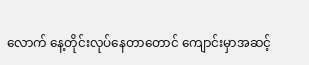လောက် နေ့တိုင်းလုပ်နေတာတောင် ကျောင်းမှာအဆင့်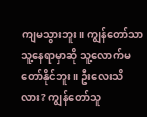ကျမသွားဘူး။ ကျွန်တော်သာ သူ့နေရာမှာဆို သူ့လောက်မတော်နိုင်ဘူး။ ဦးလေးသိလား? ကျွန်တော်သူ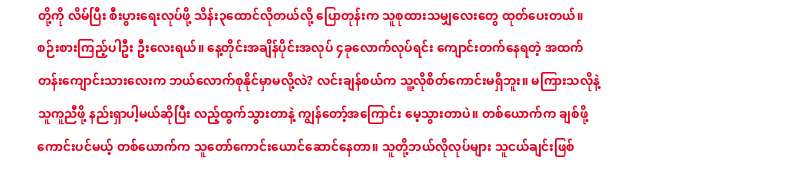တို့ကို လိမ်ပြီး စီးပွားရေးလုပ်ဖို့ သိန်း၃ထောင်လိုတယ်လို့ ပြောတုန်းက သူစုထားသမျှလေးတွေ ထုတ်ပေးတယ်။ စဉ်းစားကြည့်ပါဦး ဦးလေးရယ်။ နေ့တိုင်းအချိန်ပိုင်းအလုပ် ၄ခုလောက်လုပ်ရင်း ကျောင်းတက်နေရတဲ့ အထက်တန်းကျောင်းသားလေးက ဘယ်လောက်စုနိုင်မှာမလို့လဲ? လင်းချန်စယ်က သူ့လိုစိတ်ကောင်းမရှိဘူး။ မကြားသလိုနဲ့ သူကူညီဖို့ နည်းရှာပါ့မယ်ဆိုပြီး လည့်ထွက်သွားတာနဲ့ ကျွန်တော့်အကြောင်း မေ့သွားတာပဲ။ တစ်ယောက်က ချစ်ဖို့ကောင်းပင်မယ့် တစ်ယောက်က သူတော်ကောင်းယောင်ဆောင်နေတာ။ သူတို့ဘယ်လိုလုပ်များ သူငယ်ချင်းဖြစ်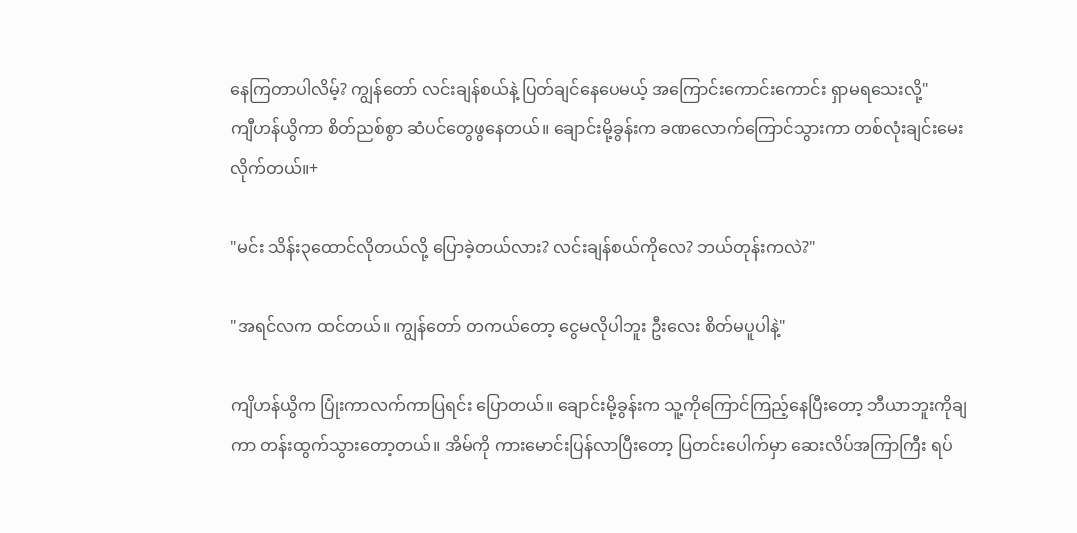နေကြတာပါလိမ့်? ကျွန်တော် လင်းချန်စယ်နဲ့ ပြတ်ချင်နေပေမယ့် အကြောင်းကောင်းကောင်း ရှာမရသေးလို့"
ကျီဟန်ယွိကာ စိတ်ညစ်စွာ ဆံပင်တွေဖွနေတယ်။ ချောင်းမို့ခွန်းက ခဏလောက်ကြောင်သွားကာ တစ်လုံးချင်းမေးလိုက်တယ်။+

"မင်း သိန်း၃ထောင်လိုတယ်လို့ ပြောခဲ့တယ်လား? လင်းချန်စယ်ကိုလေ? ဘယ်တုန်းကလဲ?"

"အရင်လက ထင်တယ်။ ကျွန်တော် တကယ်တော့ ငွေမလိုပါဘူး ဦးလေး စိတ်မပူပါနဲ့"

ကျိဟန်ယွိက ပြုံးကာလက်ကာပြရင်း ပြောတယ်။ ချောင်းမို့ခွန်းက သူ့ကိုကြောင်ကြည့်နေပြီးတော့ ဘီယာဘူးကိုချကာ တန်းထွက်သွားတော့တယ်။ အိမ်ကို ကားမောင်းပြန်လာပြီးတော့ ပြတင်းပေါက်မှာ ဆေးလိပ်အကြာကြီး ရပ်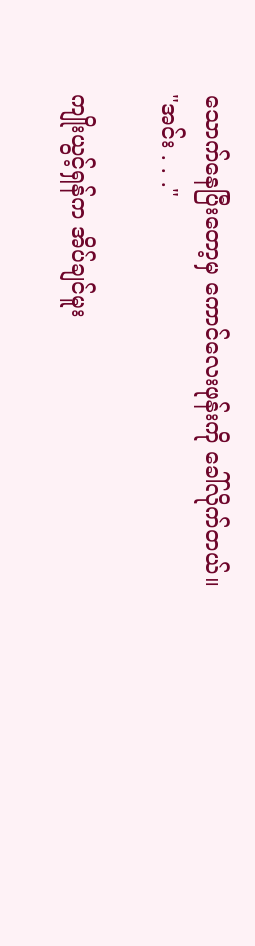သောက်နေပြီးတော့မှ ကောင်လေးဖုန်းကို ခေါ်လိုက်တယ်။
"အင်း . . ."

ကျိုးယွင့်ရှန်က အိပ်ချင်မူး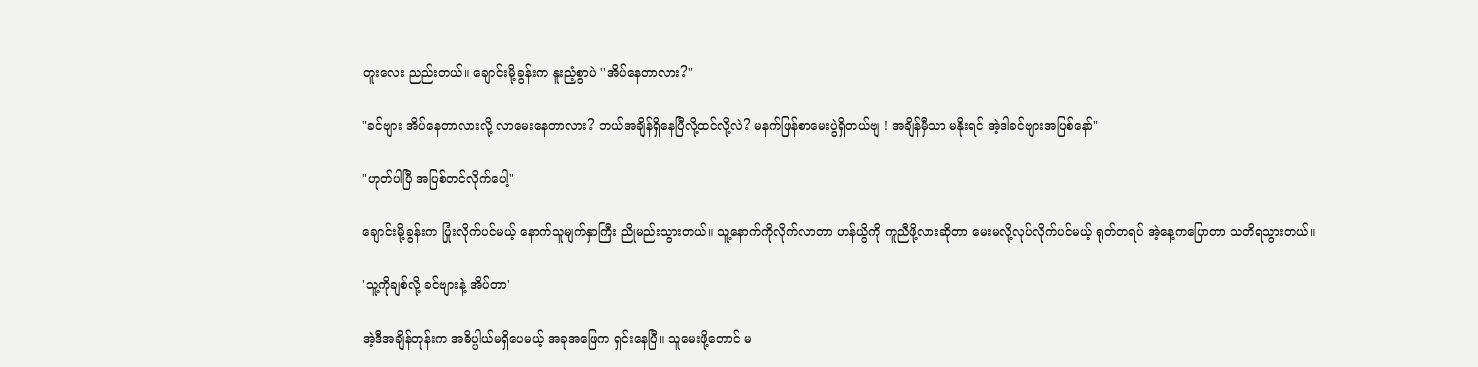တူးလေး ညည်းတယ်။ ချောင်းမို့ခွန်းက နူးညံ့စွာပဲ ''အိပ်နေတာလား?"

"ခင်ဗျား အိပ်နေတာလားလို့ လာမေးနေတာလား? ဘယ်အချိန်ရှိနေပြီလို့ထင်လို့လဲ? မနက်ဖြန်စာမေးပွဲရှိတယ်ဗျ ! အချိန်မှီသာ မနိုးရင် အဲ့ဒါခင်ဗျားအပြစ်နော်"

"ဟုတ်ပါပြီ အပြစ်တင်လိုက်ပေါ့"

ချောင်းမို့ခွန်းက ပြုံးလိုက်ပင်မယ့် နောက်သူမျက်နှာကြီး ညိုမည်းသွားတယ်။ သူ့နောက်ကိုလိုက်လာတာ ဟန်ယွိကို ကူညီဖို့လားဆိုတာ မေးမလို့လုပ်လိုက်ပင်မယ့် ရုတ်တရပ် အဲ့နေ့ကပြောတာ သတိရသွားတယ်။

'သူ့ကိုချစ်လို့ ခင်ဗျားနဲ့ အိပ်တာ'

အဲ့ဒီအချိန်တုန်းက အဓိပ္ပါယ်မရှိပေမယ့် အခုအဖြေက ရှင်းနေပြီ။ သူမေးဖို့တောင် မ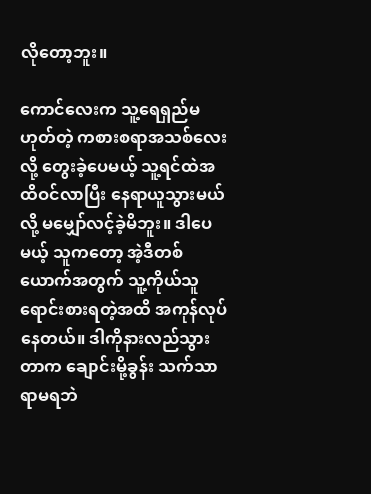လိုတော့ဘူး။

ကောင်လေးက သူ့ရေရှည်မဟုတ်တဲ့ ကစားစရာအသစ်လေးလို့ တွေးခဲ့ပေမယ့် သူ့ရင်ထဲအထိဝင်လာပြီး နေရာယူသွားမယ်လို့ မမျှော်လင့်ခဲ့မိဘူး။ ဒါပေမယ့် သူကတော့ အဲ့ဒီတစ်ယောက်အတွက် သူ့ကိုယ်သူရောင်းစားရတဲ့အထိ အကုန်လုပ်နေတယ်။ ဒါကိုနားလည်သွားတာက ချောင်းမို့ခွန်း သက်သာရာမရဘဲ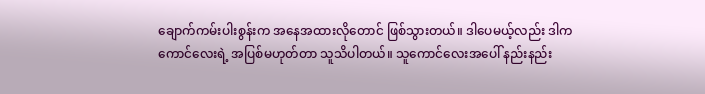ချောက်ကမ်းပါးစွန်းက အနေအထားလိုတောင် ဖြစ်သွားတယ်။ ဒါပေမယ့်လည်း ဒါကကောင်လေးရဲ့ အပြစ်မဟုတ်တာ သူသိပါတယ်။ သူကောင်လေးအပေါ် နည်းနည်း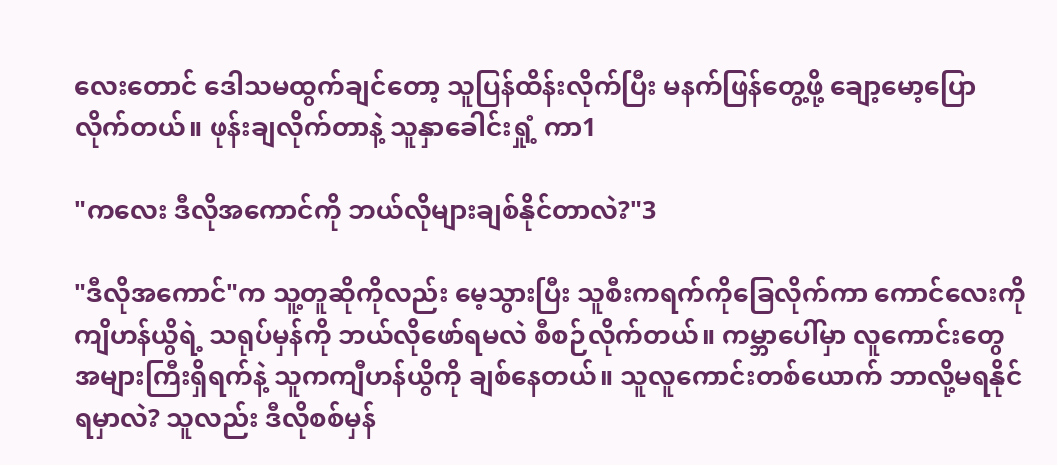လေးတောင် ဒေါသမထွက်ချင်တော့ သူပြန်ထိန်းလိုက်ပြီး မနက်ဖြန်တွေ့ဖို့ ချော့မော့ပြောလိုက်တယ်။ ဖုန်းချလိုက်တာနဲ့ သူနှာခေါင်းရှုံ့ ကာ1

"ကလေး ဒီလိုအကောင်ကို ဘယ်လိုများချစ်နိုင်တာလဲ?"3

"ဒီလိုအကောင်"က သူ့တူဆိုကိုလည်း မေ့သွားပြီး သူစီးကရက်ကိုခြေလိုက်ကာ ကောင်လေးကို ကျိဟန်ယွိရဲ့ သရုပ်မှန်ကို ဘယ်လိုဖော်ရမလဲ စီစဉ်လိုက်တယ်။ ကမ္ဘာပေါ်မှာ လူကောင်းတွေ အများကြီးရှိရက်နဲ့ သူကကျီဟန်ယွိကို ချစ်နေတယ်။ သူလူကောင်းတစ်ယောက် ဘာလို့မရနိုင်ရမှာလဲ? သူလည်း ဒီလိုစစ်မှန်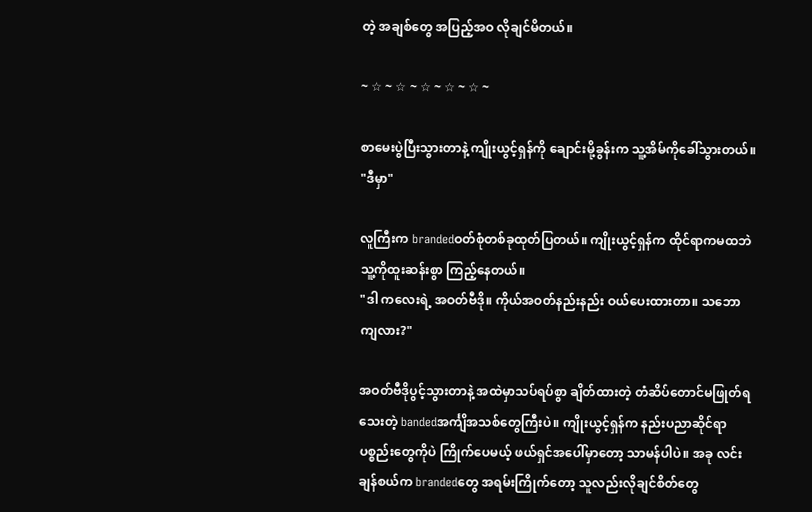တဲ့ အချစ်တွေ အပြည့်အဝ လိုချင်မိတယ်။

~ ☆ ~ ☆ ~ ☆ ~ ☆ ~ ☆ ~

စာမေးပွဲပြီးသွားတာနဲ့ ကျိုးယွင့်ရှန်ကို ချောင်းမို့ခွန်းက သူ့အိမ်ကိုခေါ်သွားတယ်။
"ဒီမှာ"

လူကြီးက brandedဝတ်စုံတစ်ခုထုတ်ပြတယ်။ ကျိုးယွင့်ရှန်က ထိုင်ရာကမထဘဲ သူ့ကိုထူးဆန်းစွာ ကြည့်နေတယ်။
"ဒါ ကလေးရဲ့ အဝတ်ဗီဒို။ ကိုယ်အဝတ်နည်းနည်း ဝယ်ပေးထားတာ။ သဘောကျလား?"

အဝတ်ဗီဒိုပွင့်သွားတာနဲ့ အထဲမှာသပ်ရပ်စွာ ချိတ်ထားတဲ့ တံဆိပ်တောင်မဖြုတ်ရသေးတဲ့ bandedအင်္ကျိအသစ်တွေကြီးပဲ။ ကျိုးယွင့်ရှန်က နည်းပညာဆိုင်ရာပစ္စည်းတွေကိုပဲ ကြိုက်ပေမယ့် ဖယ်ရှင်အပေါ်မှာတော့ သာမန်ပါပဲ။ အခု လင်းချန်စယ်က brandedတွေ အရမ်းကြိုက်တော့ သူလည်းလိုချင်စိတ်တွေ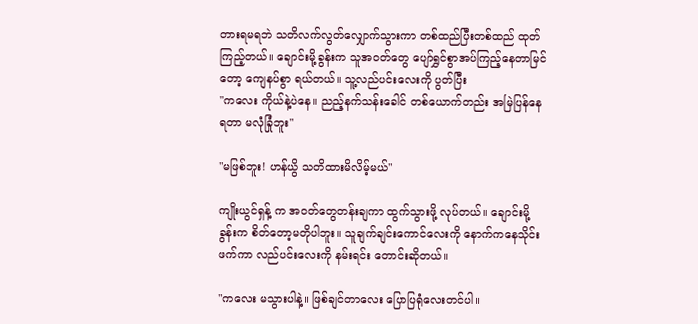တားရမရဘဲ သတိလက်လွတ်လျှောက်သွားကာ တစ်ထည်ပြီးတစ်ထည် ထုတ်ကြည့်တယ်။ ချောင်းမို့ခွန်းက သူအဝတ်တွေ ပျော်ရွှင်စွာအပ်ကြည့်နေတာမြင်တော့ ကျေနပ်စွာ ရယ်တယ်။ သူ့လည်ပင်းလေးကို ပွတ်ပြီး
"ကလေး ကိုယ်နဲ့ပဲနေ။ ညည့်နက်သန်းခေါင် တစ်ယောက်တည်း အမြဲပြန်နေရတာ မလုံခြုံဘူး"

"မဖြစ်ဘူး! ဟန်ယွိ သတိထားမိလိမ့်မယ်"

ကျိုးယွင်ရှန့် က အဝတ်တွေတန်းချကာ ထွက်သွားဖို့ လုပ်တယ်။ ချောင်းမို့ခွန်းက စိတ်တော့မတိုပါဘူး။ သူချက်ချင်းကောင်လေးကို နောက်ကနေသိုင်းဖက်ကာ လည်ပင်းလေးကို နမ်းရင်း တောင်းဆိုတယ်။

"ကလေး မသွားပါနဲ့။ ဖြစ်ချင်တာလေး ပြောပြရုံလေးတင်ပါ။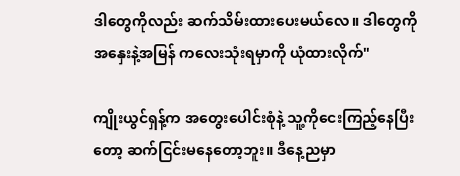ဒါတွေကိုလည်း ဆက်သိမ်းထားပေးမယ်လေ။ ဒါတွေကို အနှေးနဲ့အမြန် ကလေးသုံးရမှာကို ယုံထားလိုက်"

ကျိုးယွင်ရှန့်က အတွေးပေါင်းစုံနဲ့ သူ့ကိုငေးကြည့်နေပြီးတော့ ဆက်ငြင်းမနေတော့ဘူး။ ဒီနေ့ညမှာ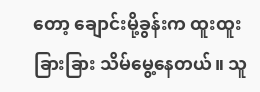တော့ ချောင်းမို့ခွန်းက ထူးထူးခြားခြား သိမ်မွေ့နေတယ်။ သူ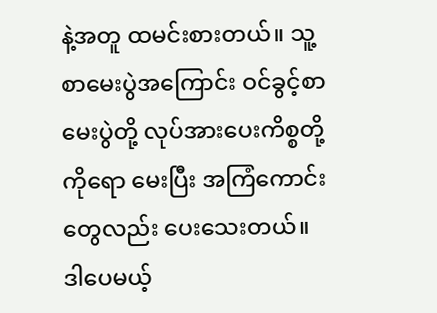နဲ့အတူ ထမင်းစားတယ်။ သူ့စာမေးပွဲအကြောင်း ဝင်ခွင့်စာမေးပွဲတို့ လုပ်အားပေးကိစ္စတို့ကိုရော မေးပြီး အကြံကောင်းတွေလည်း ပေးသေးတယ်။ ဒါပေမယ့်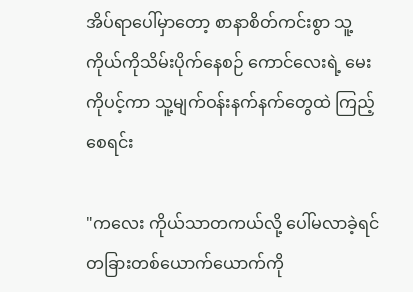အိပ်ရာပေါ်မှာတော့ စာနာစိတ်ကင်းစွာ သူ့ကိုယ်ကိုသိမ်းပိုက်နေစဉ် ကောင်လေးရဲ့ မေးကိုပင့်ကာ သူ့မျက်ဝန်းနက်နက်တွေထဲ ကြည့်စေရင်း

"ကလေး ကိုယ်သာတကယ်လို့ ပေါ်မလာခဲ့ရင် တခြားတစ်ယောက်ယောက်ကို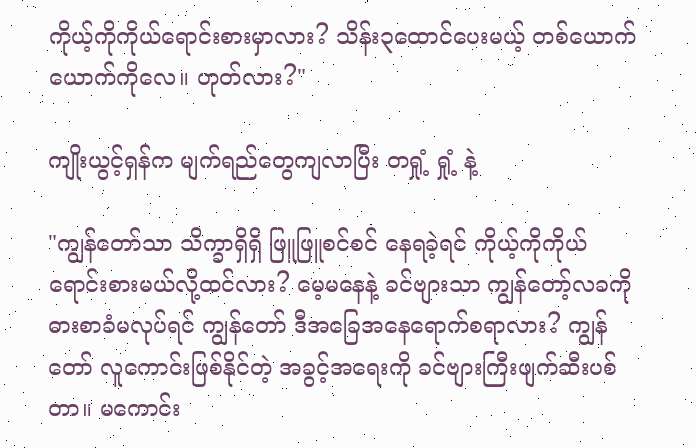ကိုယ့်ကိုကိုယ်ရောင်းစားမှာလား? သိန်း၃ထောင်ပေးမယ့် တစ်ယောက်ယောက်ကိုလေ။ ဟုတ်လား?"

ကျိုးယွင့်ရှန်က မျက်ရည်တွေကျလာပြီး တရှုံ့ ရှုံ့ နဲ့

"ကျွန်တော်သာ သိက္ခာရှိရှိ ဖြူဖြူစင်စင် နေရခဲ့ရင် ကိုယ့်ကိုကိုယ်ရောင်းစားမယ်လို့ထင်လား? မေ့မနေနဲ့ ခင်ဗျားသာ ကျွန်တော့်လခကို ဓားစာခံမလုပ်ရင် ကျွန်တော် ဒီအခြေအနေရောက်စရာလား? ကျွန်တော် လူကောင်းဖြစ်နိုင်တဲ့ အခွင့်အရေးကို ခင်ဗျားကြီးဖျက်ဆီးပစ်တာ။ မကောင်း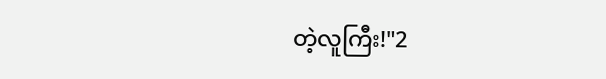တဲ့လူကြီး!"2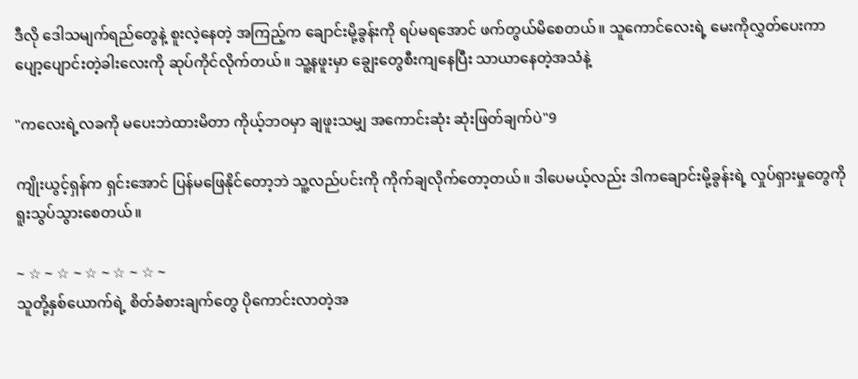ဒီလို ဒေါသမျက်ရည်တွေနဲ့ စူးလဲ့နေတဲ့ အကြည့်က ချောင်းမို့ခွန်းကို ရပ်မရအောင် ဖက်တွယ်မိစေတယ်။ သူကောင်လေးရဲ့ မေးကိုလွှတ်ပေးကာ ပျော့ပျောင်းတဲ့ခါးလေးကို ဆုပ်ကိုင်လိုက်တယ်။ သူ့နဖူးမှာ ချွေးတွေစီးကျနေပြီး သာယာနေတဲ့အသံနဲ့

"ကလေးရဲ့လခကို မပေးဘဲထားမိတာ ကိုယ့်ဘဝမှာ ချဖူးသမျှ အကောင်းဆုံး ဆုံးဖြတ်ချက်ပဲ"9

ကျိုးယွင့်ရှန်က ရှင်းအောင် ပြန်မဖြေနိုင်တော့ဘဲ သူ့လည်ပင်းကို ကိုက်ချလိုက်တော့တယ်။ ဒါပေမယ့်လည်း ဒါကချောင်းမို့ခွန်းရဲ့ လှုပ်ရှားမှုတွေကို ရူးသွပ်သွားစေတယ်။

~ ☆ ~ ☆ ~ ☆ ~ ☆ ~ ☆ ~
သူတို့နှစ်ယောက်ရဲ့ စိတ်ခံစားချက်တွေ ပိုကောင်းလာတဲ့အ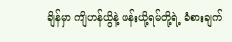ချိန်မှာ ကျိဟန်ယွိနဲ့ ဖန်းယို့ရမ်တို့ရဲ့ ခံစားချက်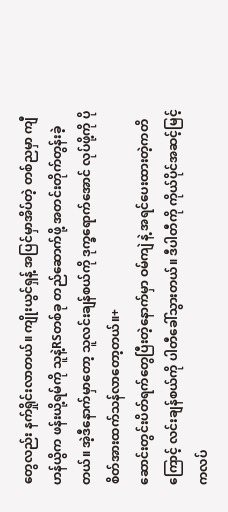တွေလည်း နက်ရှိုင်းလာတယ်။ ကျိုးယွင်ရှန့် အပြင်မှာအိပ်တဲ့ တစ်ညမှာ ကျီဟန်ယွိက ဖန်းယို့ရမ်ကို သူနဲ့RSတစ်ခု တည်ဆောက်ဖို့ အတင်းတိုက်တွန်းခဲ့တယ်။ အဲ့ဒီနောက်မှာတော့ သူလင်းချန်စယ်ကို ဒုက္ခရောက်အောင် လုပ်ဖို့ကို ပိုစိတ်အားထက်သန်လာတော့တယ်။+
ဆောင်းတွင်းပိတ်ရက်တွေပြီးတဲ့နောက်မှာ ဝမ်ကျဲ နဲ့ အရင်ပေးထားတဲ့ကတိကြောင့် လင်းချန်စယ်ကို ပါတီခေါ်သွားတယ်။ ဒီပါတီကို ကိုယ်ပိုင်အဆင့်မြင့်ကလပ်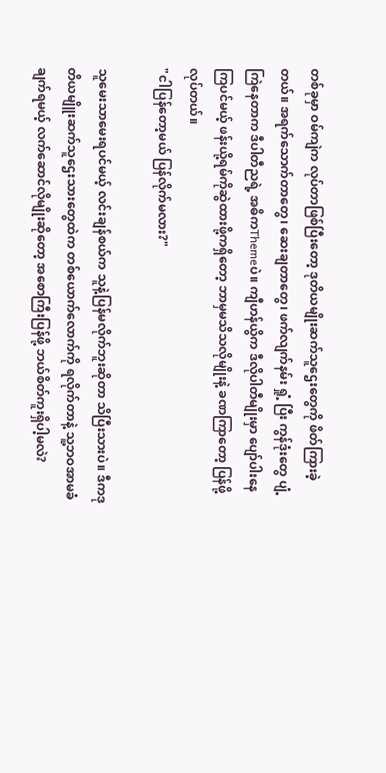တစ်ခုမှာ ဝမ်ကျဲက လုပ်တာဖြစ်ပြီးတော့ ဒုတိယမျိုးဆက်သူဌေးတွေကို ဖိတ်ကြားခဲ့တယ်။ အရက်သောက်တာတွေ၊ ဆေးချတာတွေ၊ ဖက်လျက်နမ်း ရှုံ့ ပြီး ကွန်ဒုံးတွေ ပျံ့ကြဲနေတာက ဒီပါတီညရဲ့ အဓိကThemeပဲ။ ကျီဟန်ယွိက ဒီလိုပါတီမျိုးမှာ ပျော်ပါးနေကြပင်မယ့် ဖန်းယို့ရမ်ကိုဆွဲထားဖို့ကရှိတော့ ဘာမှမသိသလိုမျိုးနဲ့ ခဏကြာတော့ ပြန်ဖို့လုပ်တယ်။
"ငါပြန်တော့မယ် ပြန်လိုက်မလား?"

သူမေးသာမေးရပင်မယ့် လင်းချန်စယ်က သူနဲ့ပြန်မလိုက်ဘူးဆိုတာ သိပြီးသားပဲ။ ဒီကဒုတိယမျိူးဆက်သူဌေးသားတွေထဲက တစ်ယောက်လောက်ကို ရလိုက်တာနဲ့ သူ့ဘဝအာမခံချက်ရမယ့် လက်ဆောင်လိုမျိုးဆိုတော့ အစောကြီးပြန်ဖို့ ဘယ်စိတ်ကူးရှိပါ့မလဲ?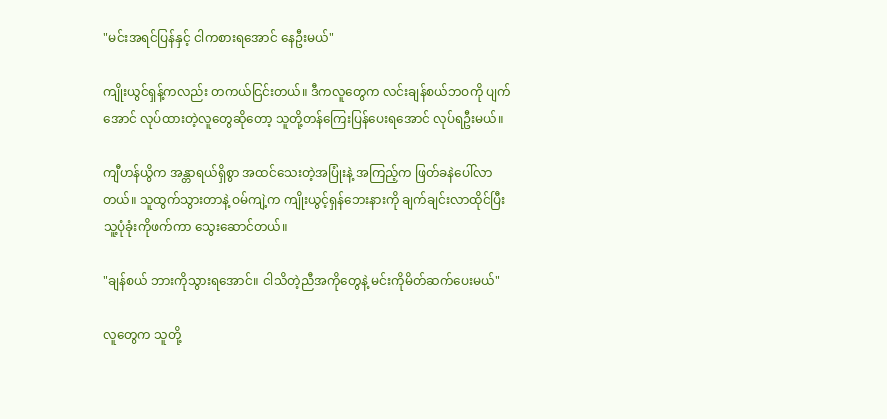"မင်းအရင်ပြန်နှင့် ငါကစားရအောင် နေဦးမယ်"

ကျိုးယွင်ရှန့်ကလည်း တကယ်ငြင်းတယ်။ ဒီကလူတွေက လင်းချန်စယ်ဘဝကို ပျက်အောင် လုပ်ထားတဲ့လူတွေဆိုတော့ သူတို့တန်ကြေးပြန်ပေးရအောင် လုပ်ရဦးမယ်။

ကျီဟန်ယွိက အန္တာရယ်ရှိစွာ အထင်သေးတဲ့အပြုံးနဲ့ အကြည့်က ဖြတ်ခနဲပေါ်လာတယ်။ သူထွက်သွားတာနဲ့ ဝမ်ကျဲ့က ကျိုးယွင့်ရှန်ဘေးနားကို ချက်ချင်းလာထိုင်ပြီး သူ့ပုံခုံးကိုဖက်ကာ သွေးဆောင်တယ်။

"ချန်စယ် ဘားကိုသွားရအောင်။ ငါသိတဲ့ညီအကိုတွေနဲ့ မင်းကိုမိတ်ဆက်ပေးမယ်"

လူတွေက သူတို့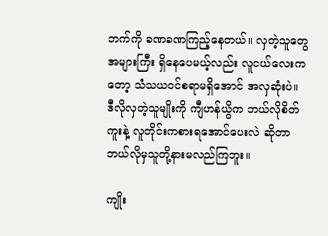ဘက်ကို ခဏခဏကြည့်နေတယ်။ လှတဲ့သူတွေအများကြီး ရှိနေပေမယ့်လည်း လူငယ်လေးကတော့ သံသယဝင်စရာမရှိအောင် အလှဆုံးပဲ။ ဒီလိုလှတဲ့သူမျိုးကို ကျီဟန်ယွိက ဘယ်လိုစိတ်ကူးနဲ့ လူတိုင်းကစားရအောင်ပေးလဲ ဆိုတာ ဘယ်လိုမှသူတို့နားမလည်ကြဘူး။

ကျိုး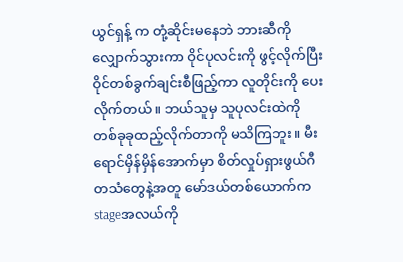ယွင်ရှန့် က တုံ့ဆိုင်းမနေဘဲ ဘားဆီကိုလျှောက်သွားကာ ဝိုင်ပုလင်းကို ဖွင့်လိုက်ပြီး ဝိုင်တစ်ခွက်ချင်းစီဖြည့်ကာ လူတိုင်းကို ပေးလိုက်တယ်။ ဘယ်သူမှ သူပုလင်းထဲကို တစ်ခုခုထည့်လိုက်တာကို မသိကြဘူး။ မီးရောင်မှိန်မှိန်အောက်မှာ စိတ်လှုပ်ရှားဖွယ်ဂီတသံတွေနဲ့အတူ မော်ဒယ်တစ်ယောက်က stageအလယ်ကို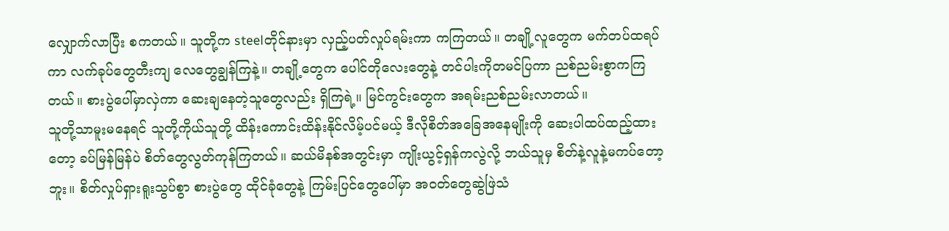လျှောက်လာပြီး စကတယ်။ သူတို့က steelတိုင်နားမှာ လှည့်ပတ်လှုပ်ရမ်းကာ ကကြတယ်။ တချို့လူတွေက မက်တပ်ထရပ်ကာ လက်ခုပ်တွေတီးကျ လေတွေချွန်ကြနဲ့။ တချို့တွေက ပေါင်တိုလေးတွေနဲ့ တင်ပါးကိုတမင်ပြကာ ညစ်ညမ်းစွာကကြတယ်။ စားပွဲပေါ်မှာလှဲကာ ဆေးချနေတဲ့သူတွေလည်း ရှိကြရဲ့။ မြင်ကွင်းတွေက အရမ်းညစ်ညမ်းလာတယ်။
သူတို့သာမူးမနေရင် သူတို့ကိုယ်သူတို့ ထိန်းကောင်းထိန်းနိုင်လိမ့်ပင်မယ့် ဒီလိုစိတ်အခြေအနေမျိုးကို ဆေးပါထပ်ထည့်ထားတော့ ခပ်မြန်မြန်ပဲ စိတ်တွေလွတ်ကုန်ကြတယ်။ ဆယ်မိနစ်အတွင်းမှာ ကျိုးယွင့်ရှန်ကလွဲလို့ ဘယ်သူမှ စိတ်နဲ့လူနဲ့မကပ်တော့ဘူး။ စိတ်လှုပ်ရှားရူးသွပ်စွာ စားပွဲတွေ ထိုင်ခုံတွေနဲ့ ကြမ်းပြင်တွေပေါ်မှာ အဝတ်တွေဆွဲဖြဲသံ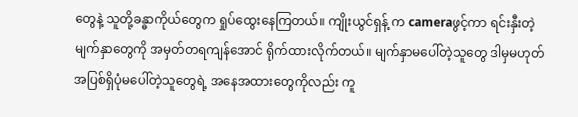တွေနဲ့ သူတို့ခန္ဓာကိုယ်တွေက ရှုပ်ထွေးနေကြတယ်။ ကျိုးယွင်ရှန့် က cameraဖွင့်ကာ ရင်းနှီးတဲ့မျက်နှာတွေကို အမှတ်တရကျန်အောင် ရိုက်ထားလိုက်တယ်။ မျက်နှာမပေါ်တဲ့သူတွေ ဒါမှမဟုတ် အပြစ်ရှိပုံမပေါ်တဲ့သူတွေရဲ့ အနေအထားတွေကိုလည်း ကူ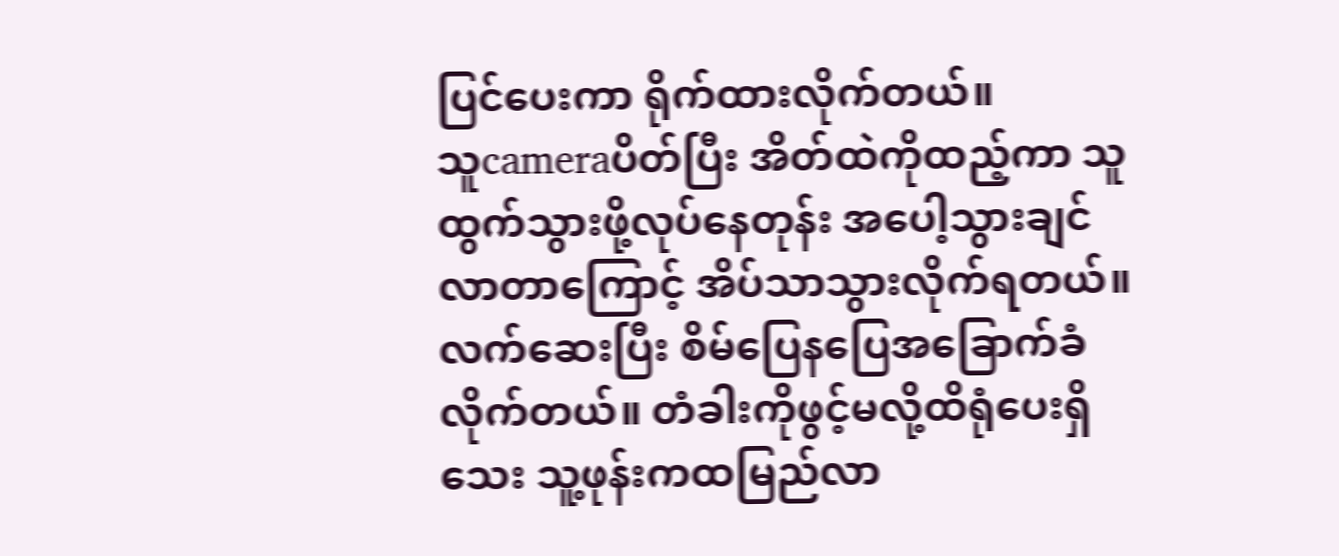ပြင်ပေးကာ ရိုက်ထားလိုက်တယ်။
သူcameraပိတ်ပြီး အိတ်ထဲကိုထည့်ကာ သူထွက်သွားဖို့လုပ်နေတုန်း အပေါ့သွားချင်လာတာကြောင့် အိပ်သာသွားလိုက်ရတယ်။ လက်ဆေးပြီး စိမ်ပြေနပြေအခြောက်ခံလိုက်တယ်။ တံခါးကိုဖွင့်မလို့ထိရုံပေးရှိသေး သူ့ဖုန်းကထမြည်လာ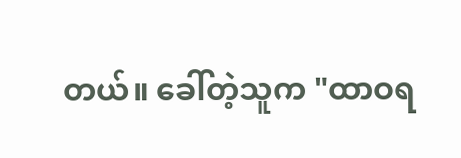တယ်။ ခေါ်တဲ့သူက "ထာဝရ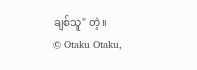ချစ်သူ" တဲ့။
© Otaku Otaku,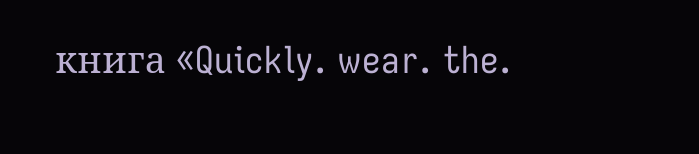книга «Quickly. wear. the.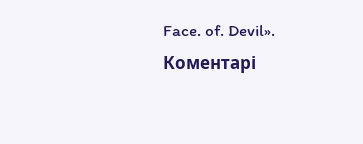Face. of. Devil».
Коментарі